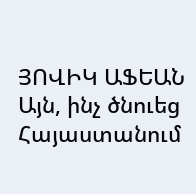ՅՈՎԻԿ ԱՖԵԱՆ
Այն, ինչ ծնուեց Հայաստանում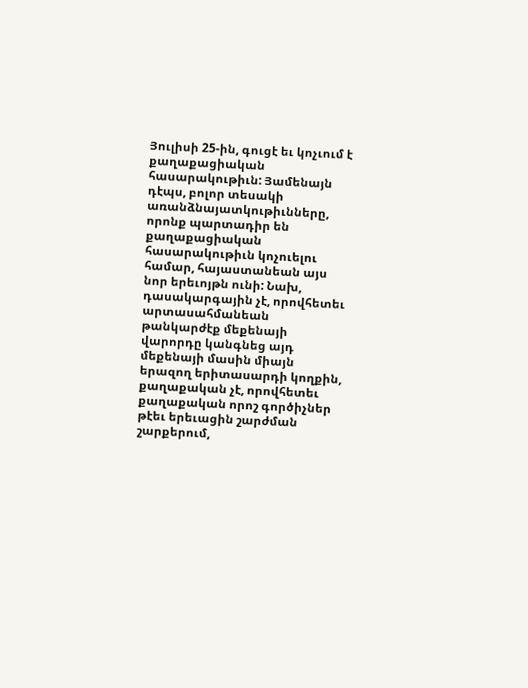Յուլիսի 25-ին, գուցէ եւ կոչւում է քաղաքացիական հասարակութիւն: Յամենայն դէպս, բոլոր տեսակի առանձնայատկութիւնները, որոնք պարտադիր են քաղաքացիական հասարակութիւն կոչուելու համար, հայաստանեան այս նոր երեւոյթն ունի: Նախ, դասակարգային չէ, որովհետեւ արտասահմանեան թանկարժէք մեքենայի վարորդը կանգնեց այդ մեքենայի մասին միայն երազող երիտասարդի կողքին, քաղաքական չէ, որովհետեւ քաղաքական որոշ գործիչներ թէեւ երեւացին շարժման շարքերում,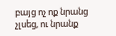բայց ոչ ոք նրանց չլսեց, ու նրանք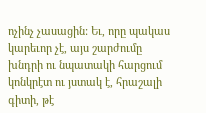ոչինչ չասացին: Եւ, որը պակաս կարեւոր չէ, այս շարժումը խնդրի ու նպատակի հարցում կոնկրէտ ու յստակ է, հրաշալի գիտի, թէ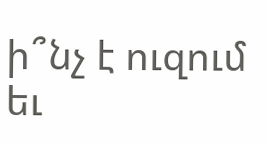ի՞նչ է ուզում եւ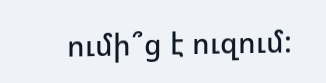ումի՞ց է ուզում: